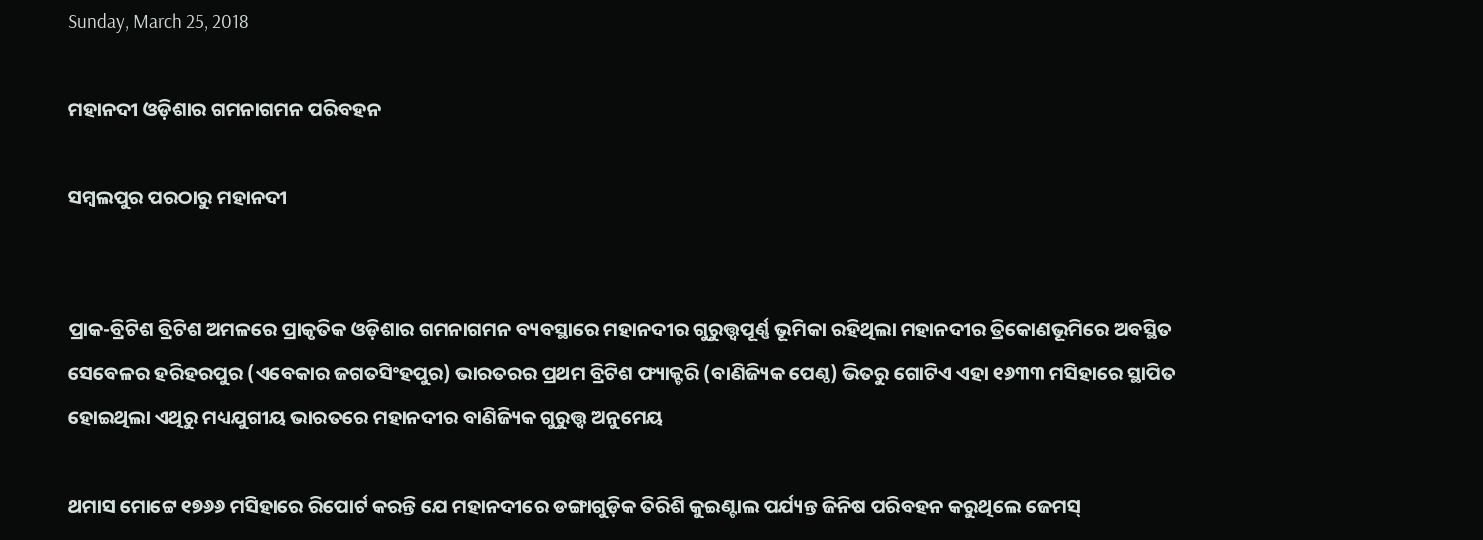Sunday, March 25, 2018

ମହାନଦୀ ଓଡ଼ିଶାର ଗମନାଗମନ ପରିବହନ

ସମ୍ବଲପୁର ପରଠାରୁ ମହାନଦୀ


ପ୍ରାକ-ବ୍ରିଟିଶ ବ୍ରିଟିଶ ଅମଳରେ ପ୍ରାକୃତିକ ଓଡ଼ିଶାର ଗମନାଗମନ ବ୍ୟବସ୍ଥାରେ ମହାନଦୀର ଗୁରୁତ୍ତ୍ୱପୂର୍ଣ୍ଣ ଭୂମିକା ରହିଥିଲା ମହାନଦୀର ତ୍ରିକୋଣଭୂମିରେ ଅବସ୍ଥିତ ସେବେଳର ହରିହରପୁର (ଏବେକାର ଜଗତସିଂହପୁର) ଭାରତରର ପ୍ରଥମ ବ୍ରିଟିଶ ଫ୍ୟାକ୍ଟରି (ବାଣିଜ୍ୟିକ ପେଣ୍ଠ) ଭିତରୁ ଗୋଟିଏ ଏହା ୧୬୩୩ ମସିହାରେ ସ୍ଥାପିତ ହୋଇଥିଲା ଏଥିରୁ ମଧ୍ୟଯୁଗୀୟ ଭାରତରେ ମହାନଦୀର ବାଣିଜ୍ୟିକ ଗୁରୁତ୍ତ୍ୱ ଅନୁମେୟ

ଥମାସ ମୋଟ୍ଟେ ୧୭୬୬ ମସିହାରେ ରିପୋର୍ଟ କରନ୍ତି ଯେ ମହାନଦୀରେ ଡଙ୍ଗାଗୁଡ଼ିକ ତିରିଶି କୁଇଣ୍ଟାଲ ପର୍ଯ୍ୟନ୍ତ ଜିନିଷ ପରିବହନ କରୁଥିଲେ ଜେମସ୍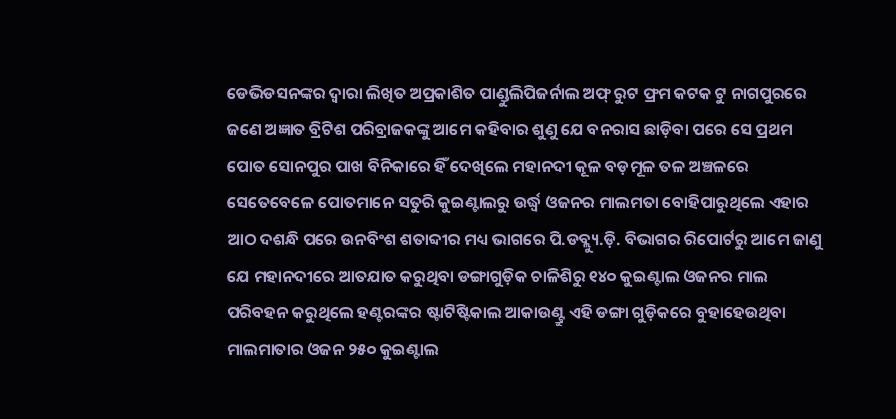ଡେଭିଡସନଙ୍କର ଦ୍ୱାରା ଲିଖିତ ଅପ୍ରକାଶିତ ପାଣ୍ଡୁଲିପିଜର୍ନାଲ ଅଫ୍ ରୁଟ ଫ୍ରମ କଟକ ଟୁ ନାଗପୁରରେ ଜଣେ ଅଜ୍ଞାତ ବ୍ରିଟିଶ ପରିବ୍ରାଜକଙ୍କୁ ଆମେ କହିବାର ଶୁଣୁ ଯେ ବନରାସ ଛାଡ଼ିବା ପରେ ସେ ପ୍ରଥମ ପୋତ ସୋନପୁର ପାଖ ବିନିକାରେ ହିଁ ଦେଖିଲେ ମହାନଦୀ କୂଳ ବଡ଼ମୂଳ ତଳ ଅଞ୍ଚଳରେ ସେତେବେଳେ ପୋତମାନେ ସତୁରି କୁଇଣ୍ଟାଲରୁ ଉର୍ଦ୍ଧ୍ୱ ଓଜନର ମାଲମତା ବୋହିପାରୁଥିଲେ ଏହାର ଆଠ ଦଶନ୍ଧି ପରେ ଉନବିଂଶ ଶତାବ୍ଦୀର ମଧ୍ୟ ଭାଗରେ ପି.ଡବ୍ଲ୍ୟୁ.ଡ଼ି. ବିଭାଗର ରିପୋର୍ଟରୁ ଆମେ ଜାଣୁ ଯେ ମହାନଦୀରେ ଆତଯାତ କରୁଥିବା ଡଙ୍ଗାଗୁଡ଼ିକ ଚାଳିଶିରୁ ୧୪୦ କୁଇଣ୍ଟାଲ ଓଜନର ମାଲ ପରିବହନ କରୁଥିଲେ ହଣ୍ଟରଙ୍କର ଷ୍ଟାଟିଷ୍ଟିକାଲ ଆକାଉଣ୍ଟ୍ରୁ ଏହି ଡଙ୍ଗା ଗୁଡ଼ିକରେ ବୁହାହେଉଥିବା ମାଲମାତାର ଓଜନ ୨୫୦ କୁଇଣ୍ଟାଲ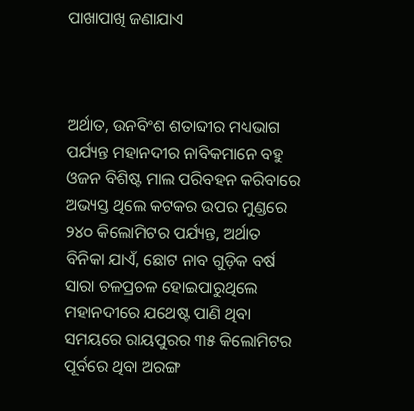ପାଖାପାଖି ଜଣାଯାଏ



ଅର୍ଥାତ, ଉନବିଂଶ ଶତାବ୍ଦୀର ମଧ୍ୟଭାଗ ପର୍ଯ୍ୟନ୍ତ ମହାନଦୀର ନାବିକମାନେ ବହୁ ଓଜନ ବିଶିଷ୍ଟ ମାଲ ପରିବହନ କରିବାରେ ଅଭ୍ୟସ୍ତ ଥିଲେ କଟକର ଉପର ମୁଣ୍ଡରେ ୨୪୦ କିଲୋମିଟର ପର୍ଯ୍ୟନ୍ତ, ଅର୍ଥାତ ବିନିକା ଯାଏଁ, ଛୋଟ ନାବ ଗୁଡ଼ିକ ବର୍ଷ ସାରା ଚଳପ୍ରଚଳ ହୋଇପାରୁଥିଲେ ମହାନଦୀରେ ଯଥେଷ୍ଟ ପାଣି ଥିବା ସମୟରେ ରାୟପୁରର ୩୫ କିଲୋମିଟର ପୂର୍ବରେ ଥିବା ଅରଙ୍ଗ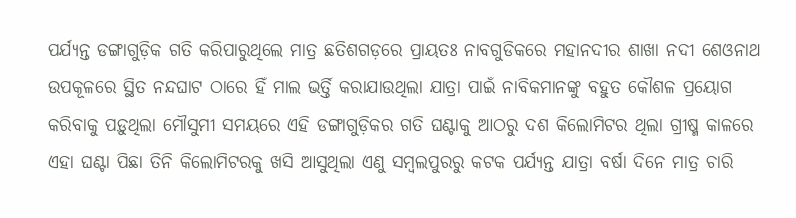ପର୍ଯ୍ୟନ୍ତ ଡଙ୍ଗାଗୁଡ଼ିକ ଗତି କରିପାରୁଥିଲେ ମାତ୍ର ଛତିଶଗଡ଼ରେ ପ୍ରାୟତଃ ନାବଗୁଡିକରେ ମହାନଦୀର ଶାଖା ନଦୀ ଶେଓନାଥ ଉପକୂଳରେ ସ୍ଥିତ ନନ୍ଦଘାଟ ଠାରେ ହିଁ ମାଲ ଭର୍ତ୍ତି କରାଯାଉଥିଲା ଯାତ୍ରା ପାଇଁ ନାବିକମାନଙ୍କୁ ବହୁତ କୌଶଳ ପ୍ରୟୋଗ କରିବାକୁ ପଡ଼ୁଥିଲା ମୌସୁମୀ ସମୟରେ ଏହି ଡଙ୍ଗାଗୁଡ଼ିକର ଗତି ଘଣ୍ଟାକୁ ଆଠରୁ ଦଶ କିଲୋମିଟର ଥିଲା ଗ୍ରୀଷ୍ମ କାଳରେ ଏହା ଘଣ୍ଟା ପିଛା ତିନି କିଲୋମିଟରକୁ ଖସି ଆସୁଥିଲା ଏଣୁ ସମ୍ବଲପୁରରୁ କଟକ ପର୍ଯ୍ୟନ୍ତ ଯାତ୍ରା ବର୍ଷା ଦିନେ ମାତ୍ର ଚାରି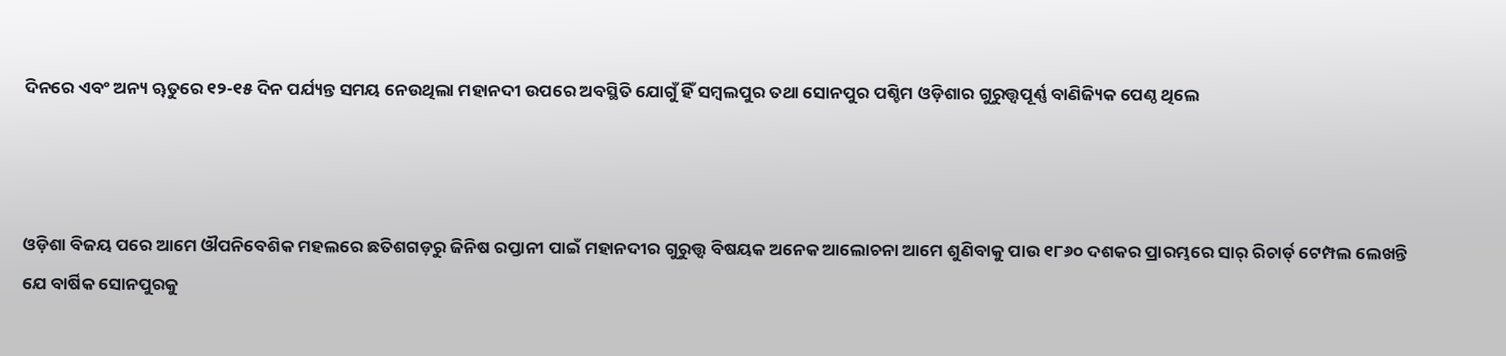ଦିନରେ ଏବଂ ଅନ୍ୟ ୠତୁରେ ୧୨-୧୫ ଦିନ ପର୍ଯ୍ୟନ୍ତ ସମୟ ନେଉଥିଲା ମହାନଦୀ ଉପରେ ଅବସ୍ଥିତି ଯୋଗୁଁ ହିଁ ସମ୍ବଲପୁର ତଥା ସୋନପୁର ପଶ୍ଚିମ ଓଡ଼ିଶାର ଗୁରୁତ୍ତ୍ୱପୂର୍ଣ୍ଣ ବାଣିଜ୍ୟିକ ପେଣ୍ଠ ଥିଲେ



ଓଡ଼ିଶା ବିଜୟ ପରେ ଆମେ ଔପନିବେଶିକ ମହଲରେ ଛତିଶଗଡ଼ରୁ ଜିନିଷ ରପ୍ତାନୀ ପାଇଁ ମହାନଦୀର ଗୁରୁତ୍ତ୍ୱ ବିଷୟକ ଅନେକ ଆଲୋଚନା ଆମେ ଶୁଣିବାକୁ ପାଉ ୧୮୬୦ ଦଶକର ପ୍ରାରମ୍ଭରେ ସାର୍ ରିଚାର୍ଡ୍ ଟେମ୍ପଲ ଲେଖନ୍ତି ଯେ ବାର୍ଷିକ ସୋନପୁରକୁ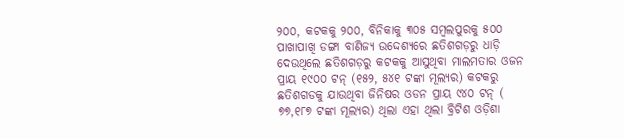୨୦୦, କଟକକୁ ୨୦୦, ବିନିକାକୁ ୩୦୫ ସମ୍ବଲପୁରକୁ ୫୦୦ ପାଖାପାଖି ଡଙ୍ଗା ବାଣିଜ୍ୟ ଉଦ୍ଦେଶ୍ୟରେ ଛତିଶଗଡ଼ରୁ ଧାଡ଼ି ଦେଉଥିଲେ ଛତିଶଗଡ଼ରୁ କଟକକୁ ଆସୁଥିବା ମାଲମତାର ଓଜନ ପ୍ରାୟ ୧୯୦୦ ଟନ୍ (୧୫୨, ୫୪୧ ଟଙ୍କା ମୂଲ୍ୟର) କଟକରୁ ଛତିଶଗଡକୁ ଯାଉଥିବା ଜିନିଷର ଓଡନ ପ୍ରାୟ ୯୪୦ ଟନ୍ ( ୭୭,୧୮୭ ଟଙ୍କା ମୂଲ୍ୟର) ଥିଲା ଏହା ଥିଲା ବ୍ରିଟିଶ ଓଡ଼ିଶା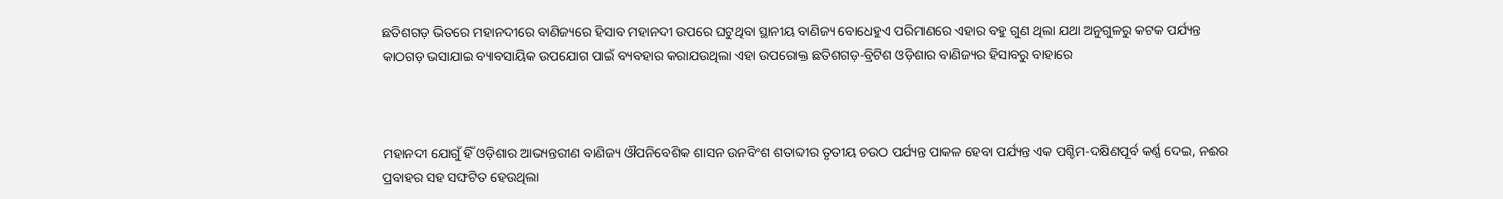ଛତିଶଗଡ଼ ଭିତରେ ମହାନଦୀରେ ବାଣିଜ୍ୟରେ ହିସାବ ମହାନଦୀ ଉପରେ ଘଟୁଥିବା ସ୍ଥାନୀୟ ବାଣିଜ୍ୟ ବୋଧେହୁଏ ପରିମାଣରେ ଏହାର ବହୁ ଗୁଣ ଥିଲା ଯଥା ଅନୁଗୁଳରୁ କଟକ ପର୍ଯ୍ୟନ୍ତ କାଠଗଡ଼ ଭସାଯାଇ ବ୍ୟାବସାୟିକ ଉପଯୋଗ ପାଇଁ ବ୍ୟବହାର କରାଯଉଥିଲା ଏହା ଉପରୋକ୍ତ ଛତିଶଗଡ଼-ବ୍ରିଟିଶ ଓଡ଼ିଶାର ବାଣିଜ୍ୟର ହିସାବରୁ ବାହାରେ



ମହାନଦୀ ଯୋଗୁଁ ହିଁ ଓଡ଼ିଶାର ଆଭ୍ୟନ୍ତରୀଣ ବାଣିଜ୍ୟ ଔପନିବେଶିକ ଶାସନ ଉନବିଂଶ ଶତାବ୍ଦୀର ତୃତୀୟ ଚଉଠ ପର୍ଯ୍ୟନ୍ତ ପାକଳ ହେବା ପର୍ଯ୍ୟନ୍ତ ଏକ ପଶ୍ଚିମ-ଦକ୍ଷିଣପୂର୍ବ କର୍ଣ୍ଣ ଦେଇ, ନଈର ପ୍ରବାହର ସହ ସଙ୍ଘଟିତ ହେଉଥିଲା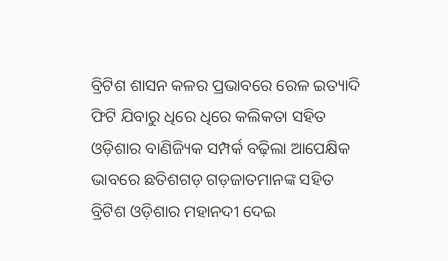ବ୍ରିଟିଶ ଶାସନ କଳର ପ୍ରଭାବରେ ରେଳ ଇତ୍ୟାଦି ଫିଟି ଯିବାରୁ ଧିରେ ଧିରେ କଲିକତା ସହିତ ଓଡ଼ିଶାର ବାଣିଜ୍ୟିକ ସମ୍ପର୍କ ବଢ଼ିଲା ଆପେକ୍ଷିକ ଭାବରେ ଛତିଶଗଡ଼ ଗଡ଼ଜାତମାନଙ୍କ ସହିତ ବ୍ରିଟିଶ ଓଡ଼ିଶାର ମହାନଦୀ ଦେଇ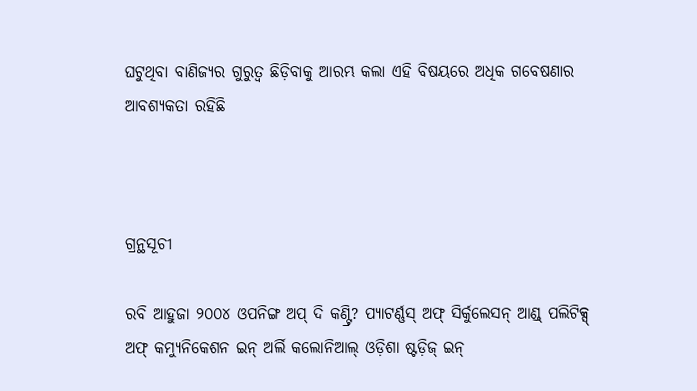ଘଟୁଥିବା ବାଣିଜ୍ୟର ଗୁରୁତ୍ୱ ଛିଡ଼ିବାକୁ ଆରମ୍ଭ କଲା ଏହି ବିଷୟରେ ଅଧିକ ଗବେଷଣାର ଆବଶ୍ୟକତା ରହିଛି



ଗ୍ରନ୍ଥସୂଚୀ

ରବି ଆହୁଜା ୨୦୦୪ ଓପନିଙ୍ଗ ଅପ୍ ଦି କଣ୍ଟ୍ରି? ପ୍ୟାଟର୍ଣ୍ଣସ୍ ଅଫ୍ ସିର୍କୁଲେସନ୍ ଆଣ୍ଡ୍ ପଲିଟିକ୍ସ୍ ଅଫ୍ କମ୍ୟୁନିକେଶନ ଇନ୍ ଅର୍ଲି କଲୋନିଆଲ୍ ଓଡ଼ିଶା ଷ୍ଟଡ଼ିଜ୍ ଇନ୍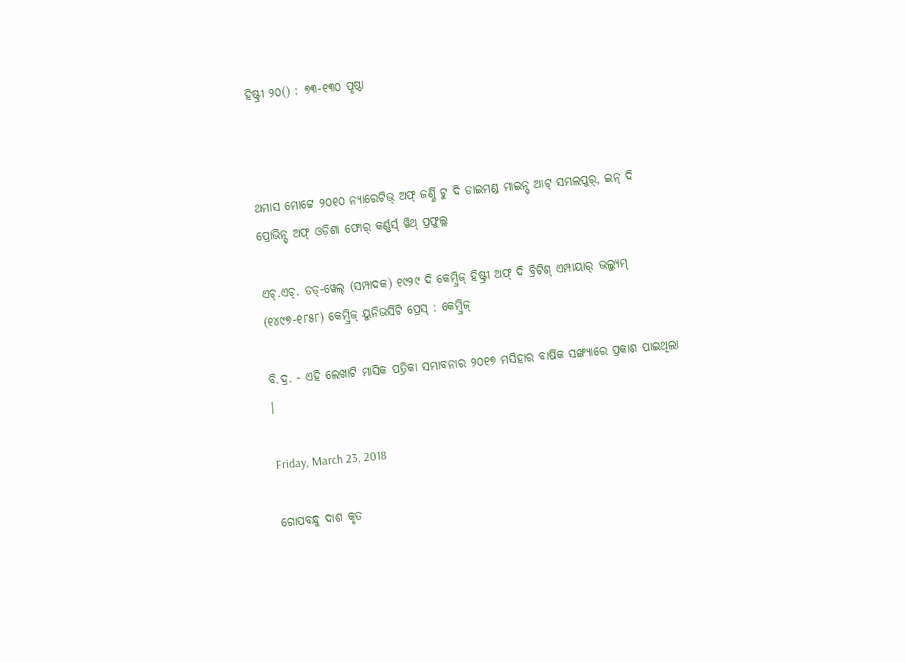ହିଷ୍ଟ୍ରୀ ୨୦() : ୭୩-୧୩୦ ପୃଷ୍ଠା



ଥମାସ ମୋଟ୍ଟେ ୨୦୧୦ ନ୍ୟାରେଟିଭ୍ ଅଫ୍ ଜର୍ଣ୍ଣି ଟୁ ଦି ଡାଇମଣ୍ଡ ମାଇନ୍ସ୍ ଆଟ୍ ସମ୍ଭଲପୁର୍, ଇନ୍ ଦି ପ୍ରୋଭିନ୍ସ୍ ଅଫ୍ ଓଡ଼ିଶା ଫୋର୍ କର୍ଣ୍ଣର୍ସ୍ ୱିଥ୍ ପ୍ରଫୁଲ୍ଲ

ଏଚ୍.ଏଚ୍. ଡଡ୍-ୱେଲ୍ (ସମ୍ପାଦକ) ୧୯୨୯ ଦି କେମ୍ବ୍ରିଜ୍ ହିଷ୍ଟ୍ରୀ ଅଫ୍ ଦି ବ୍ରିଟିଶ୍ ଏମ୍ପାୟାର୍ ଭଲ୍ୟୁମ୍ (୧୪୯୭-୧୮୫୮) କେମ୍ବ୍ରିଜ୍ ୟୁନିଭର୍ସିଟି ପ୍ରେସ୍ : କେମ୍ବ୍ରିଜ୍

ବି.ଦ୍ର. - ଏହି ଲେଖାଟି ମାସିକ ପତ୍ରିକା ସମ୍ଭାବନାର ୨୦୧୭ ମସିହାର ବାର୍ଷିକ ସଙ୍ଖ୍ୟାରେ ପ୍ରକାଶ ପାଇଥିଲା ।

Friday, March 23, 2018

ଗୋପବନ୍ଧୁ ଦାଶ କୃତ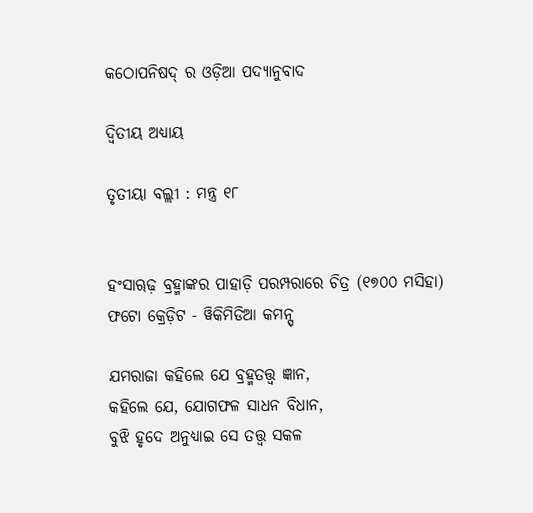କଠୋପନିଷଦ୍ ର ଓଡ଼ିଆ ପଦ୍ୟାନୁବାଦ

ଦ୍ୱିତୀୟ ଅଧ୍ୟାୟ

ତୃତୀୟା ବଲ୍ଲୀ : ମନ୍ତ୍ର ୧୮


ହ‌ଂସାୠଢ଼ ବ୍ରହ୍ମାଙ୍କର ପାହାଡ଼ି ପରମ୍ପରାରେ ଚିତ୍ର (୧୭୦୦ ମସିହା)
ଫଟୋ କ୍ରେଡ଼ିଟ - ୱିକିମିଡିଆ କମନ୍ସ୍

ଯମରାଜା କହିଲେ ଯେ ବ୍ରହ୍ମତତ୍ତ୍ୱ ଜ୍ଞାନ,
କହିଲେ ଯେ, ଯୋଗଫଳ ସାଧନ ବିଧାନ,
ବୁଝି ହୃଦେ ଅନୁଧ୍ୟାଇ ସେ ତତ୍ତ୍ୱ ସକଳ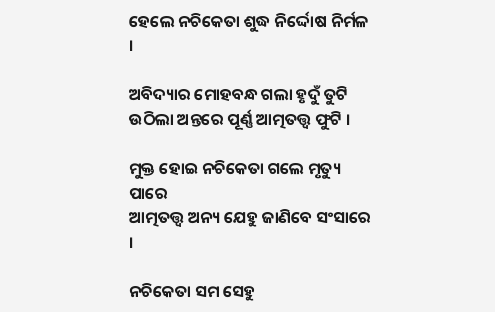ହେଲେ ନଚିକେତା ଶୁଦ୍ଧ ନିର୍ଦ୍ଦୋଷ ନିର୍ମଳ ।

ଅବିଦ୍ୟାର ମୋହବନ୍ଧ ଗଲା ହୃଦୁଁ ତୁଟି
ଉଠିଲା ଅନ୍ତରେ ପୂର୍ଣ୍ଣ ଆତ୍ମତତ୍ତ୍ୱ ଫୁଟି ।

ମୁକ୍ତ ହୋଇ ନଚିକେତା ଗଲେ ମୃତ୍ୟୁ ପାରେ
ଆତ୍ମତତ୍ତ୍ୱ ଅନ୍ୟ ଯେହୁ ଜାଣିବେ ସଂସାରେ ।

ନଚିକେତା ସମ ସେହୁ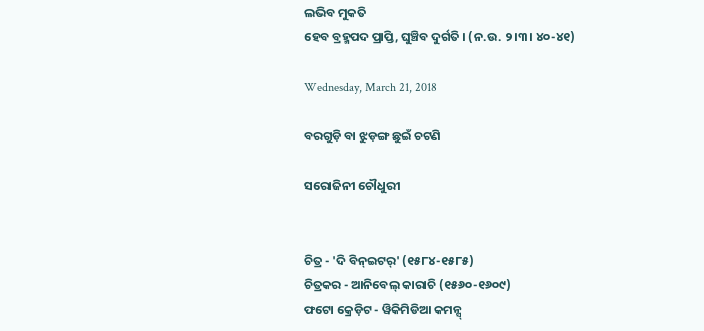ଲଭିବ ମୁକତି
ହେବ ବ୍ରହ୍ମପଦ ପ୍ରାପ୍ତି, ଘୁଞ୍ଚିବ ଦୁର୍ଗତି । (ନ.ଉ. ୨।୩। ୪୦-୪୧)

Wednesday, March 21, 2018

ବରଗୁଡ଼ି ବା ଝୁଡ଼ଙ୍ଗ ଛୁଇଁ ଚଟଣି

ସରୋଜିନୀ ଚୌଧୁରୀ


ଚିତ୍ର - 'ଦି ବିନ୍‌ଇଟର୍' (୧୫୮୪-୧୫୮୫)
ଚିତ୍ରକର - ଆନିବେଲ୍ କାରାଚି (୧୫୬୦-୧୬୦୯)
ଫଟୋ କ୍ରେଡ଼ିଟ - ୱିକିମିଡିଆ କମନ୍ସ୍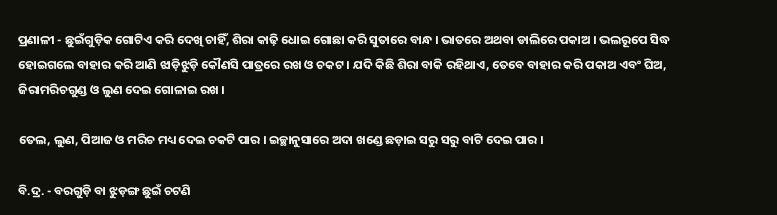ପ୍ରଣାଳୀ - ଛୁଇଁଗୁଡ଼ିକ ଗୋଟିଏ କରି ଦେଖି ଚାହିଁ, ଶିରା କାଢ଼ି ଧୋଇ ଗୋଛା କରି ସୁତାରେ ବାନ୍ଧ । ଭାତରେ ଅଥବା ଡାଲିରେ ପକାଅ । ଭଲରୂପେ ସିଦ୍ଧ ହୋଇଗଲେ ବାହାର କରି ଆଣି ଝାଡ଼ିଝୁଡ଼ି କୌଣସି ପାତ୍ରରେ ରଖ ଓ ଚକଟ । ଯଦି କିଛି ଶିରା ବାକି ରହିଥାଏ, ତେବେ ବାହାର କରି ପକାଅ ଏବଂ ଘିଅ, ଜିରାମରିଚଗୁଣ୍ଡ ଓ ଲୁଣ ଦେଇ ଗୋଳାଇ ରଖ ।

ତେଲ, ଲୁଣ, ପିଆଜ ଓ ମରିଚ ମଧ୍ୟ ଦେଇ ଚକଟି ପାର । ଇଚ୍ଛାନୁସାରେ ଅଦା ଖଣ୍ଡେ ଛଡ଼ାଇ ସରୁ ସରୁ ବାଟି ଦେଇ ପାର ।

ବି.ଦ୍ର. - ବରଗୁଡ଼ି ବା ଝୁଡ଼ଙ୍ଗ ଛୁଇଁ ଚଟଣି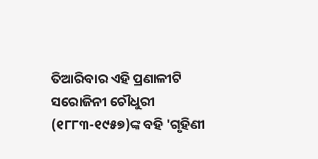ତିଆରିବାର ଏହି ପ୍ରଣାଳୀଟି ସରୋଜିନୀ ଚୌଧୁରୀ (୧୮୮୩-୧୯୫୭)ଙ୍କ ବହି 'ଗୃହିଣୀ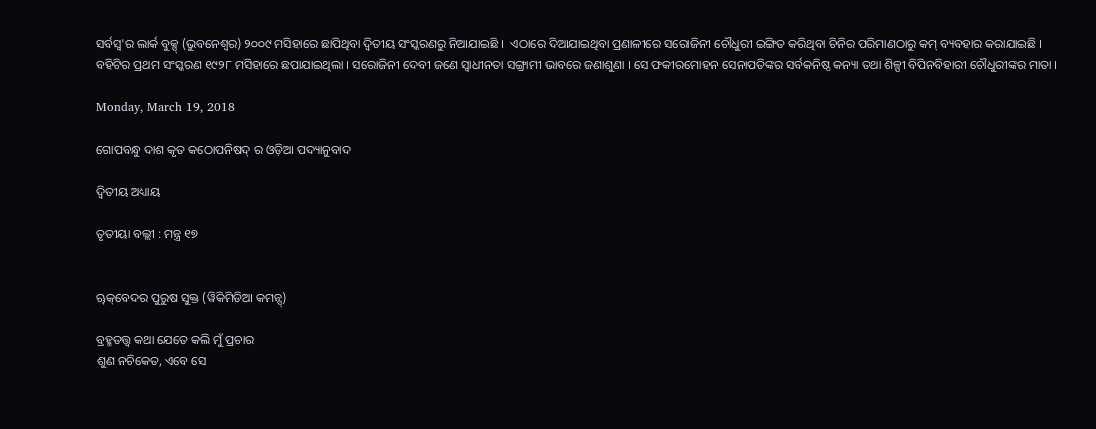ସର୍ବସ୍ୱ'ର ଲାର୍କ ବୁକ୍ସ୍ (ଭୁବନେଶ୍ୱର) ୨୦୦୯ ମସିହାରେ ଛାପିଥିବା ଦ୍ୱିତୀୟ ସଂସ୍କରଣରୁ ନିଆଯାଇଛି ।  ଏଠାରେ ଦିଆଯାଇଥିବା ପ୍ରଣାଳୀରେ ସରୋଜିନୀ ଚୌଧୁରୀ ଇଙ୍ଗିତ କରିଥିବା ଚିନିର ପରିମାଣଠାରୁ କମ୍ ବ୍ୟବହାର କରାଯାଇଛି । ବହିଟିର ପ୍ରଥମ ସଂସ୍କରଣ ୧୯୨୮ ମସିହାରେ ଛପାଯାଇଥିଲା । ସରୋଜିନୀ ଦେବୀ ଜଣେ ସ୍ୱାଧୀନତା ସଙ୍ଗ୍ରାମୀ ଭାବରେ ଜଣାଶୁଣା । ସେ ଫକୀରମୋହନ ସେନାପତିଙ୍କର ସର୍ବକନିଷ୍ଠ କନ୍ୟା ତଥା ଶିଳ୍ପୀ ବିପିନବିହାରୀ ଚୌଧୁରୀଙ୍କର ମାତା ।

Monday, March 19, 2018

ଗୋପବନ୍ଧୁ ଦାଶ କୃତ କଠୋପନିଷଦ୍ ର ଓଡ଼ିଆ ପଦ୍ୟାନୁବାଦ

ଦ୍ୱିତୀୟ ଅଧ୍ୟାୟ

ତୃତୀୟା ବଲ୍ଲୀ : ମନ୍ତ୍ର ୧୭


ୠକ୍‌ବେଦର ପୁରୁଷ ସୁକ୍ତ (ୱିକିମିଡିଆ କମନ୍ସ୍)

ବ୍ରହ୍ମତତ୍ତ୍ୱ କଥା ଯେତେ କଲି ମୁଁ ପ୍ରଚାର
ଶୁଣ ନଚିକେତ, ଏବେ ସେ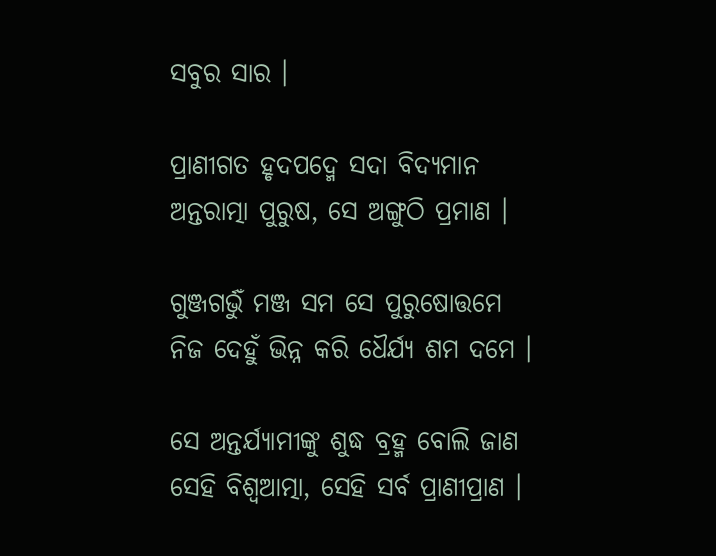ସବୁର ସାର ।

ପ୍ରାଣୀଗତ ହୃଦପଦ୍ମେ ସଦା ବିଦ୍ୟମାନ
ଅନ୍ତରାତ୍ମା ପୁରୁଷ, ସେ ଅଙ୍ଗୁଠି ପ୍ରମାଣ ।

ଗୁଞ୍ଜଗର୍ଭୁଁ ମଞ୍ଜ ସମ ସେ ପୁରୁଷୋତ୍ତମେ
ନିଜ ଦେହୁଁ ଭିନ୍ନ କରି ଧୈର୍ଯ୍ୟ ଶମ ଦମେ ।

ସେ ଅନ୍ତର୍ଯ୍ୟାମୀଙ୍କୁ ଶୁଦ୍ଧ ବ୍ରହ୍ମ ବୋଲି ଜାଣ
ସେହି ବିଶ୍ୱଆତ୍ମା, ସେହି ସର୍ବ ପ୍ରାଣୀପ୍ରାଣ ।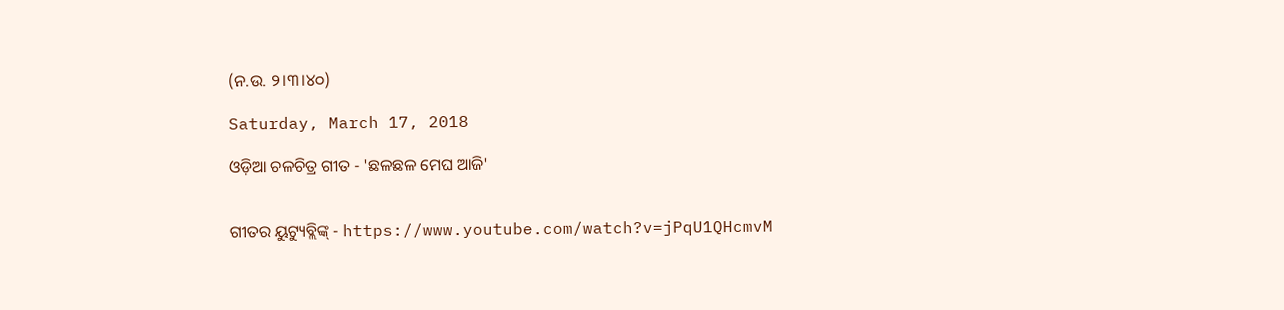(ନ.ଉ. ୨।୩।୪୦)

Saturday, March 17, 2018

ଓଡ଼ିଆ ଚଳଚିତ୍ର ଗୀତ - 'ଛଳଛଳ ମେଘ ଆଜି'


ଗୀତର ୟୁଟ୍ୟୁବ୍ଲିଙ୍କ୍ - https://www.youtube.com/watch?v=jPqU1QHcmvM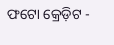ଫଟୋ କ୍ରେଡ଼ିଟ -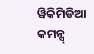ୱିକିମିଡିଆ କମନ୍ସ୍